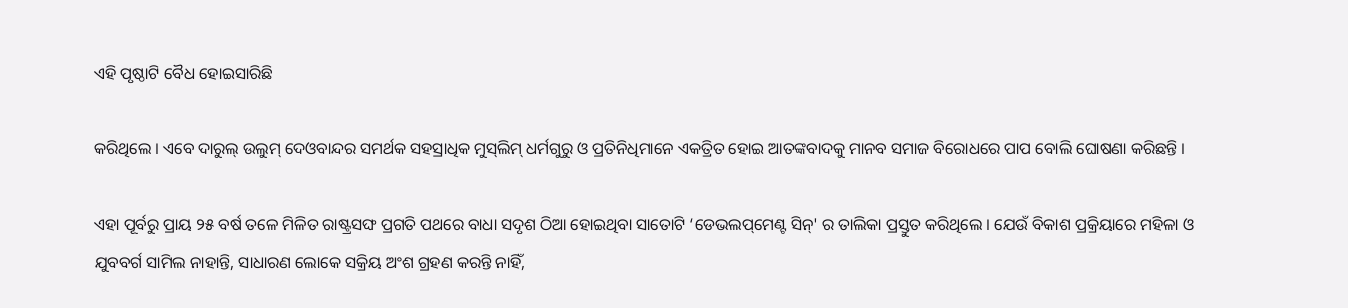ଏହି ପୃଷ୍ଠାଟି ବୈଧ ହୋଇସାରିଛି

କରିଥିଲେ । ଏବେ ଦାରୁଲ୍ ଉଲୁମ୍ ଦେଓବାନ୍ଦର ସମର୍ଥକ ସହସ୍ରାଧିକ ମୁସ୍‌ଲିମ୍ ଧର୍ମଗୁରୁ ଓ ପ୍ରତିନିଧିମାନେ ଏକତ୍ରିତ ହୋଇ ଆତଙ୍କବାଦକୁ ମାନବ ସମାଜ ବିରୋଧରେ ପାପ ବୋଲି ଘୋଷଣା କରିଛନ୍ତି ।

ଏହା ପୂର୍ବରୁ ପ୍ରାୟ ୨୫ ବର୍ଷ ତଳେ ମିଳିତ ରାଷ୍ଟ୍ରସଙ୍ଘ ପ୍ରଗତି ପଥରେ ବାଧା ସଦୃଶ ଠିଆ ହୋଇଥିବା ସାତୋଟି ‘ଡେଭଲପ୍‌ମେଣ୍ଟ ସିନ୍' ର ତାଲିକା ପ୍ରସ୍ତୁତ କରିଥିଲେ । ଯେଉଁ ବିକାଶ ପ୍ରକ୍ରିୟାରେ ମହିଳା ଓ ଯୁବବର୍ଗ ସାମିଲ ନାହାନ୍ତି, ସାଧାରଣ ଲୋକେ ସକ୍ରିୟ ଅଂଶ ଗ୍ରହଣ କରନ୍ତି ନାହିଁ,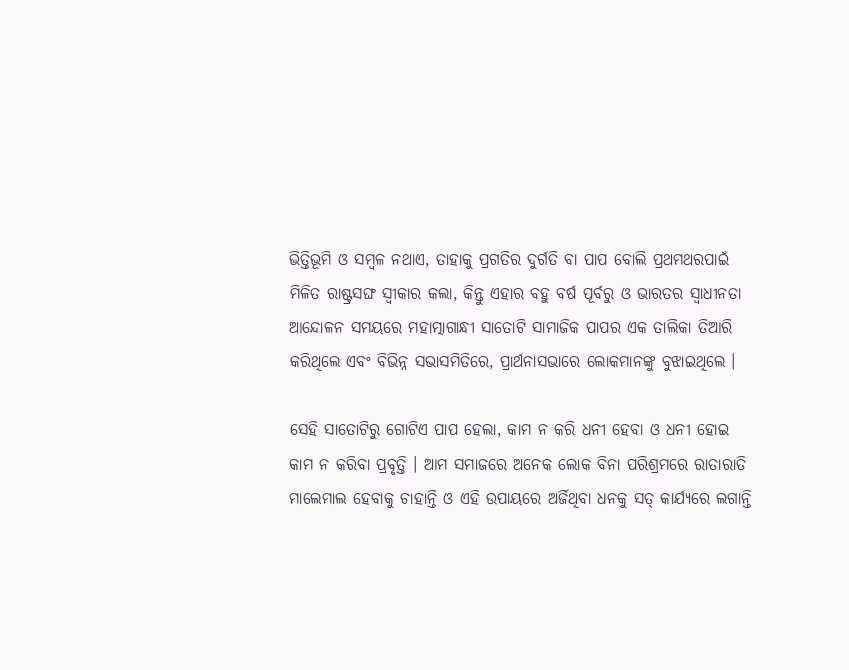ଭିତ୍ତିଭୂମି ଓ ସମ୍ବଳ ନଥାଏ, ତାହାକୁ ପ୍ରଗତିର ଦୁର୍ଗତି ବା ପାପ ବୋଲି ପ୍ରଥମଥରପାଇଁ ମିଳିତ ରାଷ୍ଟ୍ରସଙ୍ଘ ସ୍ୱୀକାର କଲା, କିନ୍ତୁ ଏହାର ବହୁ ବର୍ଷ ପୂର୍ବରୁ ଓ ଭାରତର ସ୍ୱାଧୀନତା ଆନ୍ଦୋଳନ ସମୟରେ ମହାତ୍ମାଗାନ୍ଧୀ ସାତୋଟି ସାମାଜିକ ପାପର ଏକ ତାଲିକା ତିଆରି କରିଥିଲେ ଏବଂ ବିଭିନ୍ନ ସଭାସମିତିରେ, ପ୍ରାର୍ଥନାସଭାରେ ଲୋକମାନଙ୍କୁ ବୁଝାଇଥିଲେ ।

ସେହି ସାତୋଟିରୁ ଗୋଟିଏ ପାପ ହେଲା, କାମ ନ କରି ଧନୀ ହେବା ଓ ଧନୀ ହୋଇ କାମ ନ କରିବା ପ୍ରବୃତ୍ତି । ଆମ ସମାଜରେ ଅନେକ ଲୋକ ବିନା ପରିଶ୍ରମରେ ରାତାରାତି ମାଲେମାଲ ହେବାକୁ ଚାହାନ୍ତି ଓ ଏହି ଉପାୟରେ ଅର୍ଜିଥିବା ଧନକୁ ସତ୍ କାର୍ଯ୍ୟରେ ଲଗାନ୍ତି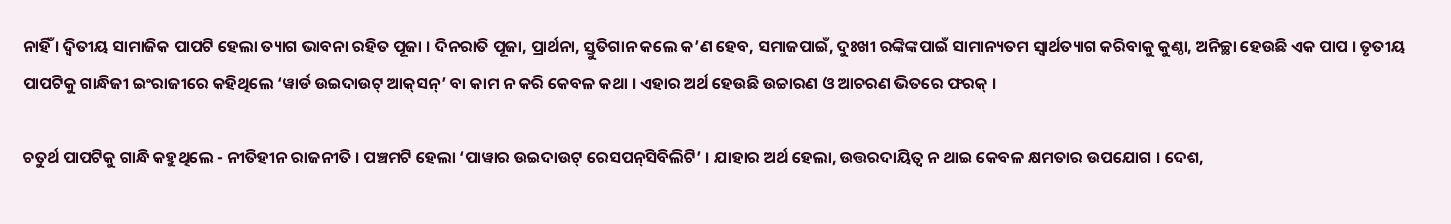ନାହିଁ । ଦ୍ୱିତୀୟ ସାମାଜିକ ପାପଟି ହେଲା ତ୍ୟାଗ ଭାବନା ରହିତ ପୂଜା । ଦିନରାତି ପୂଜା, ପ୍ରାର୍ଥନା, ସ୍ତୁତିଗାନ କଲେ କ’ଣ ହେବ, ସମାଜପାଇଁ, ଦୁଃଖୀ ରଙ୍କିଙ୍କପାଇଁ ସାମାନ୍ୟତମ ସ୍ୱାର୍ଥତ୍ୟାଗ କରିବାକୁ କୁଣ୍ଠା, ଅନିଚ୍ଛା ହେଉଛି ଏକ ପାପ । ତୃତୀୟ ପାପଟିକୁ ଗାନ୍ଧିଜୀ ଇଂରାଜୀରେ କହିଥିଲେ ‘ୱାର୍ଡ ଉଇଦାଉଟ୍ ଆକ୍‌ସନ୍’ ବା କାମ ନ କରି କେବଳ କଥା । ଏହାର ଅର୍ଥ ହେଉଛି ଉଚ୍ଚାରଣ ଓ ଆଚରଣ ଭିତରେ ଫରକ୍ ।

ଚତୁର୍ଥ ପାପଟିକୁ ଗାନ୍ଧି କହୁଥିଲେ - ନୀତିହୀନ ରାଜନୀତି । ପଞ୍ଚମଟି ହେଲା ‘ପାୱାର ଉଇଦାଉଟ୍ ରେସପନ୍‌ସିବିଲିଟି’ । ଯାହାର ଅର୍ଥ ହେଲା, ଉତ୍ତରଦାୟିତ୍ୱ ନ ଥାଇ କେବଳ କ୍ଷମତାର ଉପଯୋଗ । ଦେଶ,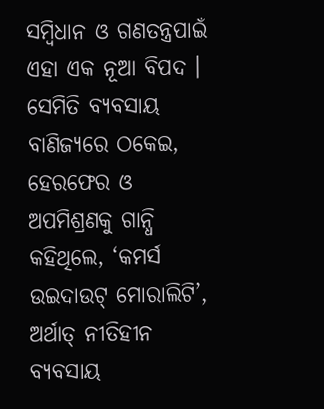ସମ୍ବିଧାନ ଓ ଗଣତନ୍ତ୍ରପାଇଁ ଏହା ଏକ ନୂଆ ବିପଦ । ସେମିତି ବ୍ୟବସାୟ ବାଣିଜ୍ୟରେ ଠକେଇ, ହେରଫେର ଓ ଅପମିଶ୍ରଣକୁ ଗାନ୍ଧି କହିଥିଲେ, ‘କମର୍ସ ଉଇଦାଉଟ୍ ମୋରାଲିଟି’, ଅର୍ଥାତ୍ ନୀତିହୀନ ବ୍ୟବସାୟ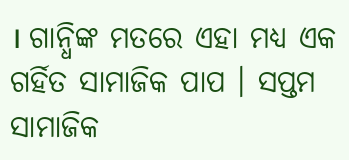। ଗାନ୍ଧିଙ୍କ ମତରେ ଏହା ମଧ୍ୟ ଏକ ଗର୍ହିତ ସାମାଜିକ ପାପ । ସପ୍ତମ ସାମାଜିକ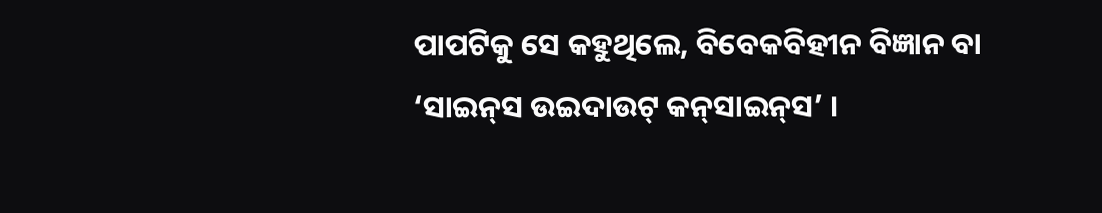ପାପଟିକୁ ସେ କହୁଥିଲେ, ବିବେକବିହୀନ ବିଜ୍ଞାନ ବା ‘ସାଇନ୍‌ସ ଉଇଦାଉଟ୍ କନ୍‌ସାଇନ୍‌ସ’ ।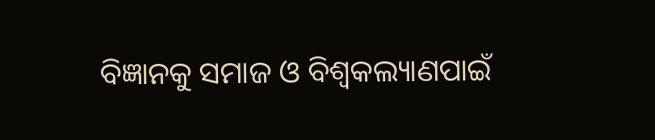ବିଜ୍ଞାନକୁ ସମାଜ ଓ ବିଶ୍ୱକଲ୍ୟାଣପାଇଁ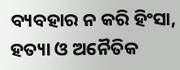ବ୍ୟବହାର ନ କରି ହିଂସା, ହତ୍ୟା ଓ ଅନୈତିକ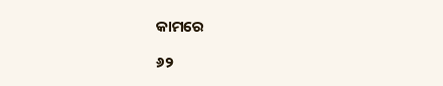କାମରେ

୬୨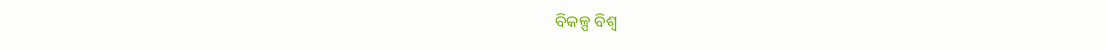ବିକଳ୍ପ ବିଶ୍ୱ